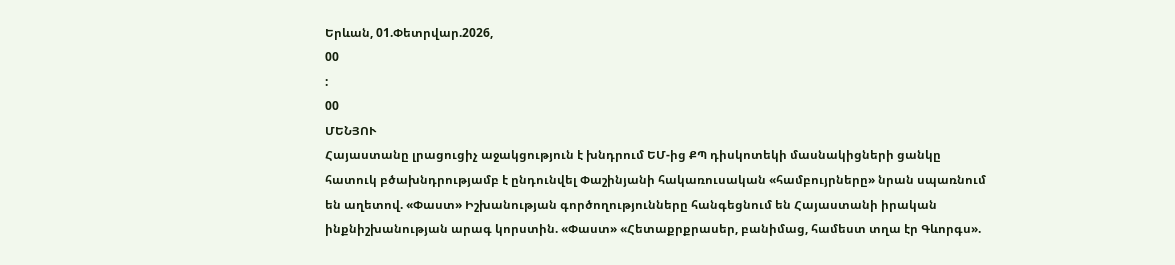Երևան, 01.Փետրվար.2026,
00
:
00
ՄԵՆՅՈՒ
Հայաստանը լրացուցիչ աջակցություն է խնդրում ԵՄ-ից ՔՊ դիսկոտեկի մասնակիցների ցանկը հատուկ բծախնդրությամբ է ընդունվել Փաշինյանի հակառուսական «համբույրները» նրան սպառնում են աղետով. «Փաստ» Իշխանության գործողությունները հանգեցնում են Հայաստանի իրական ինքնիշխանության արագ կորստին. «Փաստ» «Հետաքրքրասեր, բանիմաց, համեստ տղա էր Գևորգս».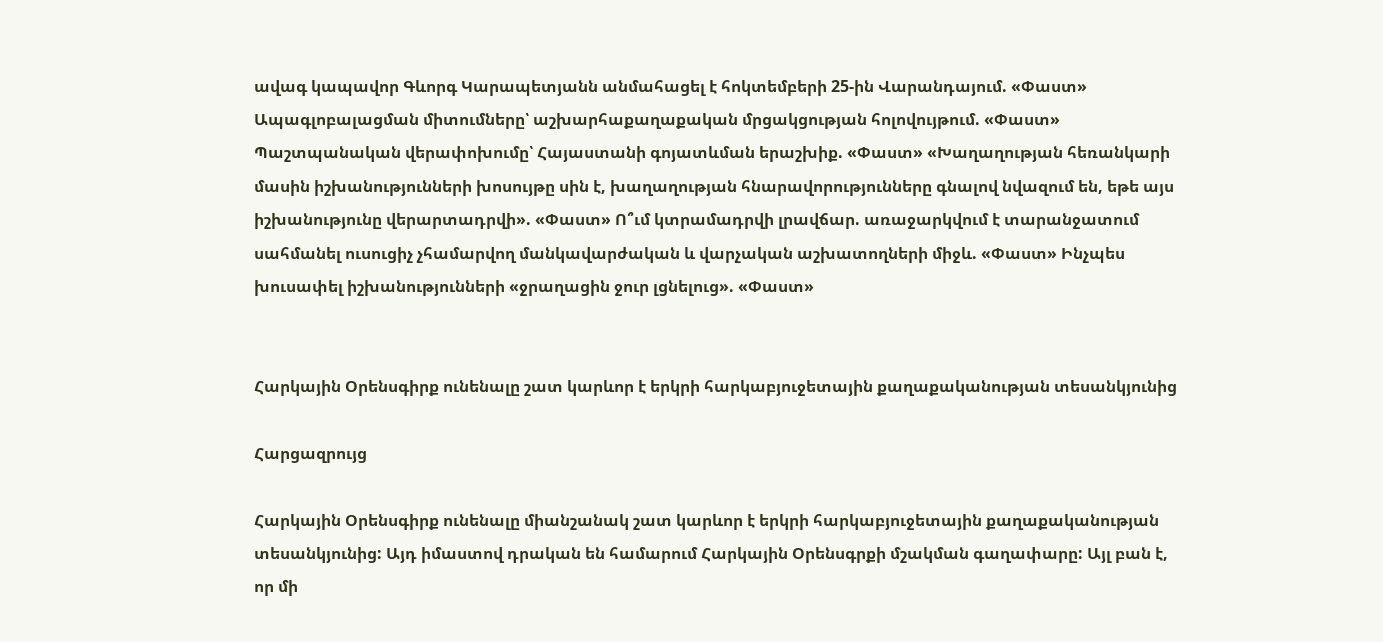ավագ կապավոր Գևորգ Կարապետյանն անմահացել է հոկտեմբերի 25-ին Վարանդայում. «Փաստ» Ապագլոբալացման միտումները՝ աշխարհաքաղաքական մրցակցության հոլովույթում. «Փաստ» Պաշտպանական վերափոխումը՝ Հայաստանի գոյատևման երաշխիք. «Փաստ» «Խաղաղության հեռանկարի մասին իշխանությունների խոսույթը սին է, խաղաղության հնարավորությունները գնալով նվազում են, եթե այս իշխանությունը վերարտադրվի». «Փաստ» Ո՞ւմ կտրամադրվի լրավճար. առաջարկվում է տարանջատում սահմանել ուսուցիչ չհամարվող մանկավարժական և վարչական աշխատողների միջև. «Փաստ» Ինչպես խուսափել իշխանությունների «ջրաղացին ջուր լցնելուց». «Փաստ»


Հարկային Օրենսգիրք ունենալը շատ կարևոր է երկրի հարկաբյուջետային քաղաքականության տեսանկյունից

Հարցազրույց

Հարկային Օրենսգիրք ունենալը միանշանակ շատ կարևոր է երկրի հարկաբյուջետային քաղաքականության տեսանկյունից: Այդ իմաստով դրական են համարում Հարկային Օրենսգրքի մշակման գաղափարը: Այլ բան է, որ մի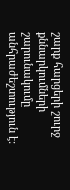շարք հարցերի շուրջ քննարկումների շարունակումը անհրաժեշտություն է: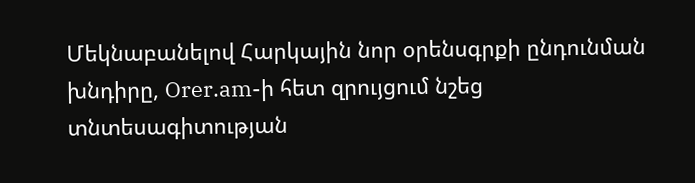Մեկնաբանելով Հարկային նոր օրենսգրքի ընդունման խնդիրը, Orer.am-ի հետ զրույցում նշեց տնտեսագիտության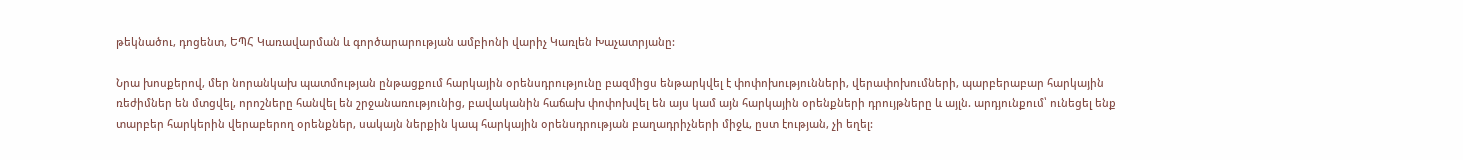թեկնածու, դոցենտ, ԵՊՀ Կառավարման և գործարարության ամբիոնի վարիչ Կառլեն Խաչատրյանը:

Նրա խոսքերով, մեր նորանկախ պատմության ընթացքում հարկային օրենսդրությունը բազմիցս ենթարկվել է փոփոխությունների, վերափոխումների, պարբերաբար հարկային ռեժիմներ են մտցվել, որոշները հանվել են շրջանառությունից, բավականին հաճախ փոփոխվել են այս կամ այն հարկային օրենքների դրույթները և այլն. արդյունքում՝ ունեցել ենք տարբեր հարկերին վերաբերող օրենքներ, սակայն ներքին կապ հարկային օրենսդրության բաղադրիչների միջև, ըստ էության, չի եղել: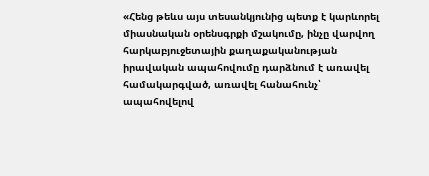«Հենց թեևս այս տեսանկյունից պետք է կարևորել միասնական օրենսգրքի մշակումը, ինչը վարվող հարկաբյուջետային քաղաքականության իրավական ապահովումը դարձնում է առավել համակարգված, առավել հանահունչ՝ ապահովելով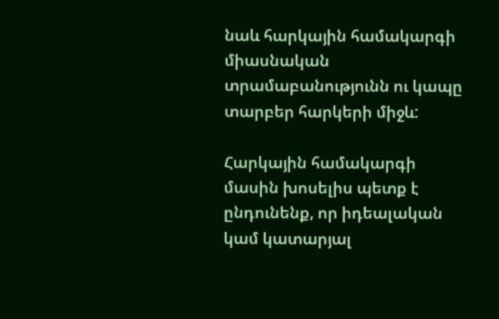նաև հարկային համակարգի միասնական տրամաբանությունն ու կապը տարբեր հարկերի միջև:

Հարկային համակարգի մասին խոսելիս պետք է ընդունենք, որ իդեալական կամ կատարյալ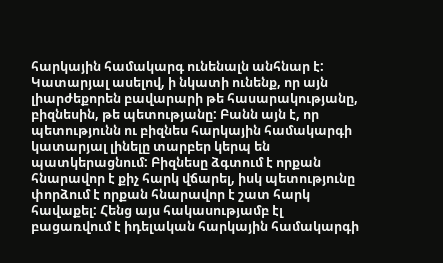հարկային համակարգ ունենալն անհնար է: Կատարյալ ասելով, ի նկատի ունենք, որ այն լիարժեքորեն բավարարի թե հասարակությանը, բիզնեսին, թե պետությանը: Բանն այն է, որ պետությունն ու բիզնես հարկային համակարգի կատարյալ լինելը տարբեր կերպ են պատկերացնում: Բիզնեսը ձգտում է որքան հնարավոր է քիչ հարկ վճարել, իսկ պետությունը փորձում է որքան հնարավոր է շատ հարկ հավաքել: Հենց այս հակասությամբ էլ բացառվում է իդելական հարկային համակարգի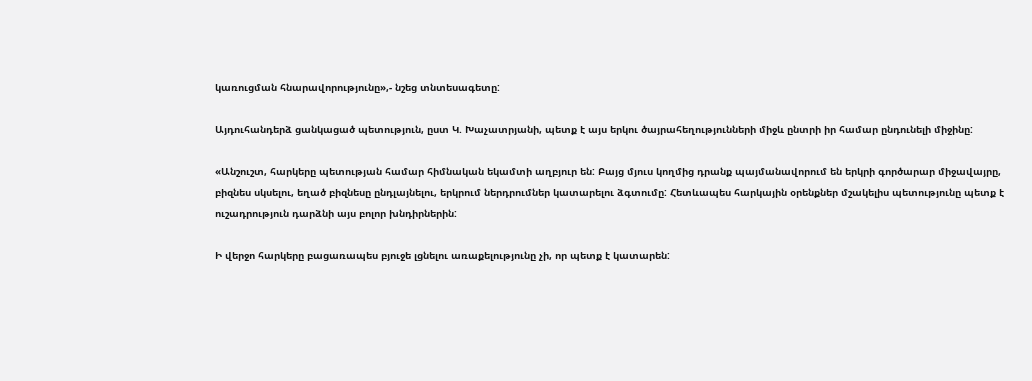կառուցման հնարավորությունը»,- նշեց տնտեսագետը:

Այդուհանդերձ ցանկացած պետություն, ըստ Կ. Խաչատրյանի, պետք է այս երկու ծայրահեղությունների միջև ընտրի իր համար ընդունելի միջինը:

«Անշուշտ, հարկերը պետության համար հիմնական եկամտի աղբյուր են: Բայց մյուս կողմից դրանք պայմանավորում են երկրի գործարար միջավայրը, բիզնես սկսելու, եղած բիզնեսը ընդլայնելու, երկրում ներդրումներ կատարելու ձգտումը: Հետևապես հարկային օրենքներ մշակելիս պետությունը պետք է ուշադրություն դարձնի այս բոլոր խնդիրներին:

Ի վերջո հարկերը բացառապես բյուջե լցնելու առաքելությունը չի, որ պետք է կատարեն: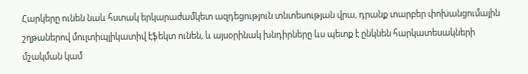Հարկերը ունեն նաև հստակ երկարաժամկետ ազդեցություն տնտեսության վրա, դրանք տարբեր փոխանցումային շղթաներով մուլտիպլիկատիվ էֆեկտ ունեն, և այսօրինակ խնդիրները ևս պետք է ընկնեն հարկատեսակների մշակման կամ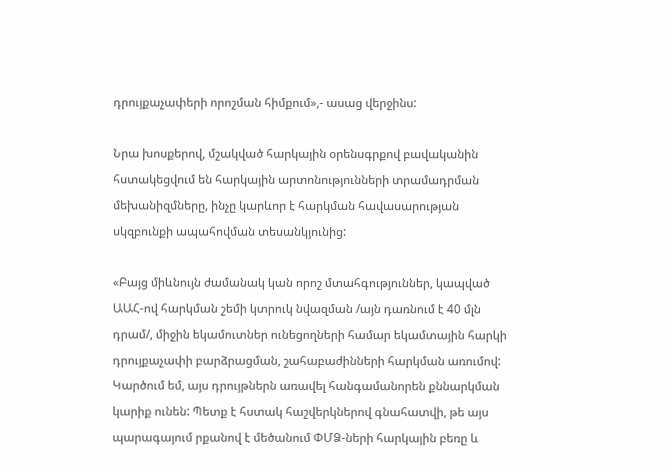դրույքաչափերի որոշման հիմքում»,- ասաց վերջինս:

Նրա խոսքերով, մշակված հարկային օրենսգրքով բավականին հստակեցվում են հարկային արտոնությունների տրամադրման մեխանիզմները, ինչը կարևոր է հարկման հավասարության սկզբունքի ապահովման տեսանկյունից:

«Բայց միևնույն ժամանակ կան որոշ մտահգություններ, կապված ԱԱՀ-ով հարկման շեմի կտրուկ նվազման /այն դառնում է 40 մլն դրամ/, միջին եկամուտներ ունեցողների համար եկամտային հարկի դրույքաչափի բարձրացման, շահաբաժինների հարկման առումով: Կարծում եմ, այս դրույթներն առավել հանգամանորեն քննարկման կարիք ունեն: Պետք է հստակ հաշվերկներով գնահատվի, թե այս պարագայում րքանով է մեծանում ՓՄՁ-ների հարկային բեռը և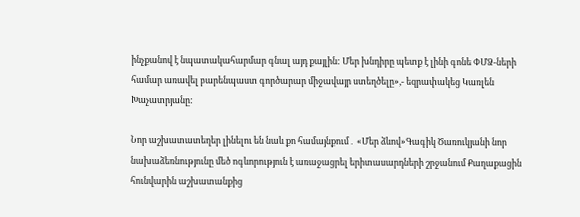ինչքանով է նպատակահարմար գնալ այդ քայլին: Մեր խնդիրը պետք է լինի գոնե ՓՄՁ-ների համար առավել բարենպաստ գործարար միջավայր ստեղծելը»,- եզրափակեց Կառլեն Խաչատրյանը:

Նոր աշխատատեղեր լինելու են նաև քո համայնքում․ «Մեր ձևով»Գագիկ Ծառուկյանի նոր նախաձեռնությունը մեծ ոգևորություն է առաջացրել երիտասարդների շրջանում Քաղաքացին հունվարին աշխատանքից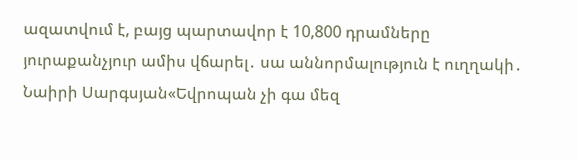ազատվում է, բայց պարտավոր է 10,800 դրամները յուրաքանչյուր ամիս վճարել․ սա աննորմալություն է ուղղակի․ Նաիրի Սարգսյան«Եվրոպան չի գա մեզ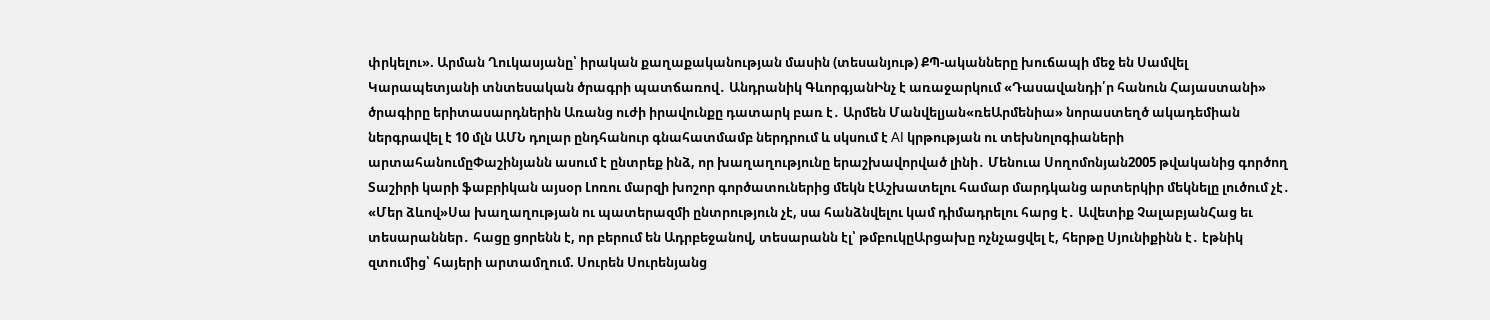փրկելու». Արման Ղուկասյանը՝ իրական քաղաքականության մասին (տեսանյութ) ՔՊ-ականները խուճապի մեջ են Սամվել Կարապետյանի տնտեսական ծրագրի պատճառով․ Անդրանիկ ԳևորգյանԻնչ է առաջարկում «Դասավանդի՛ր հանուն Հայաստանի» ծրագիրը երիտասարդներին Առանց ուժի իրավունքը դատարկ բառ է․ Արմեն Մանվելյան«ռեԱրմենիա» նորաստեղծ ակադեմիան ներգրավել է 10 մլն ԱՄՆ դոլար ընդհանուր գնահատմամբ ներդրում և սկսում է AI կրթության ու տեխնոլոգիաների արտահանումըՓաշինյանն ասում է ընտրեք ինձ, որ խաղաղությունը երաշխավորված լինի․ Մենուա Սողոմոնյան2005 թվականից գործող Տաշիրի կարի ֆաբրիկան այսօր Լոռու մարզի խոշոր գործատուներից մեկն էԱշխատելու համար մարդկանց արտերկիր մեկնելը լուծում չէ․ «Մեր ձևով»Սա խաղաղության ու պատերազմի ընտրություն չէ, սա հանձնվելու կամ դիմադրելու հարց է․ Ավետիք ՉալաբյանՀաց եւ տեսարաններ․ հացը ցորենն է, որ բերում են Ադրբեջանով, տեսարանն էլ՝ թմբուկըԱրցախը ոչնչացվել է, հերթը Սյունիքինն է․ էթնիկ զտումից՝ հայերի արտամղում. Սուրեն Սուրենյանց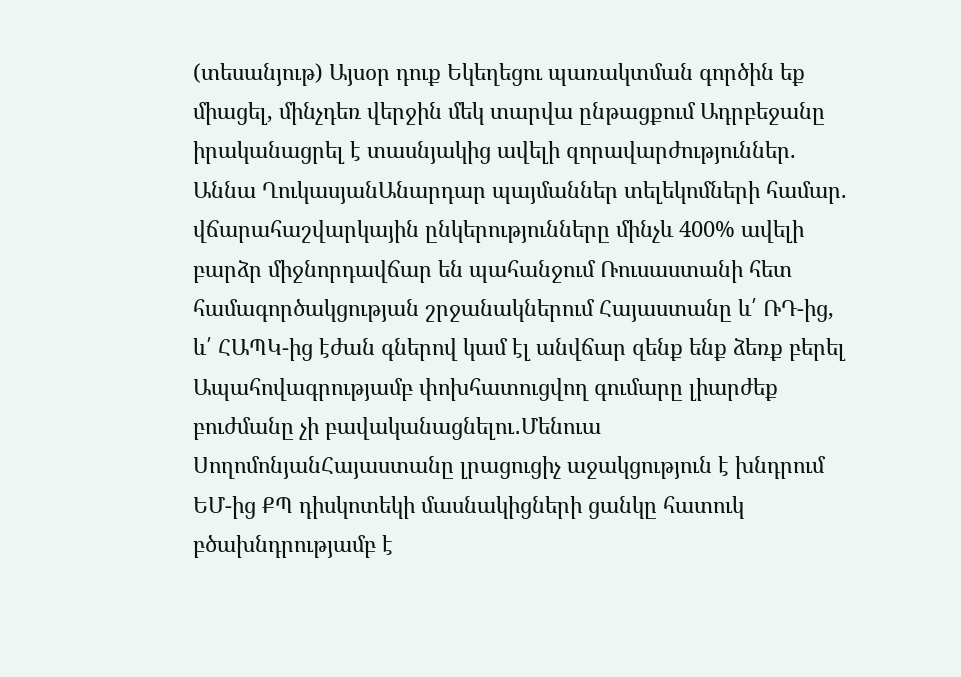(տեսանյութ) Այսօր դուք Եկեղեցու պառակտման գործին եք միացել, մինչդեռ վերջին մեկ տարվա ընթացքում Ադրբեջանը իրականացրել է տասնյակից ավելի զորավարժություններ. Աննա ՂուկասյանԱնարդար պայմաններ տելեկոմների համար. վճարահաշվարկային ընկերությունները մինչև 400% ավելի բարձր միջնորդավճար են պահանջում Ռուսաստանի հետ համագործակցության շրջանակներում Հայաստանը և՛ ՌԴ-ից, և՛ ՀԱՊԿ-ից էժան գներով կամ էլ անվճար զենք ենք ձեռք բերել Ապահովագրությամբ փոխհատուցվող գումարը լիարժեք բուժմանը չի բավականացնելու․Մենուա ՍողոմոնյանՀայաստանը լրացուցիչ աջակցություն է խնդրում ԵՄ-ից ՔՊ դիսկոտեկի մասնակիցների ցանկը հատուկ բծախնդրությամբ է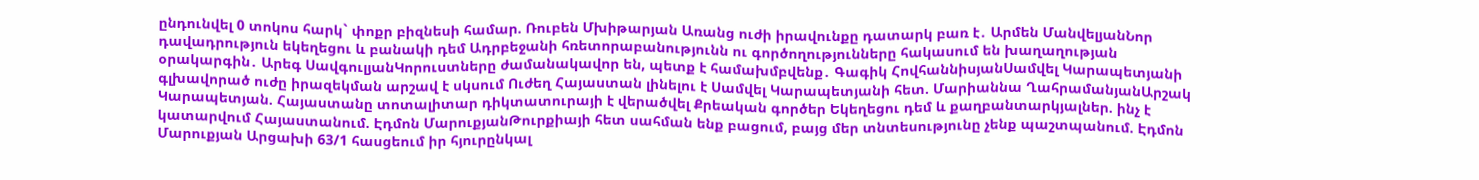ընդունվել 0 տոկոս հարկ` փոքր բիզնեսի համար. Ռուբեն Մխիթարյան Առանց ուժի իրավունքը դատարկ բառ է․ Արմեն ՄանվելյանՆոր դավադրություն եկեղեցու և բանակի դեմ Ադրբեջանի հռետորաբանությունն ու գործողությունները հակասում են խաղաղության օրակարգին․ Արեգ ՍավգուլյանԿորուստները ժամանակավոր են, պետք է համախմբվենք․ Գագիկ ՀովհաննիսյանՍամվել Կարապետյանի գլխավորած ուժը իրազեկման արշավ է սկսում Ուժեղ Հայաստան լինելու է Սամվել Կարապետյանի հետ. Մարիաննա ՂահրամանյանԱրշակ Կարապետյան. Հայաստանը տոտալիտար դիկտատուրայի է վերածվել Քրեական գործեր Եկեղեցու դեմ և քաղբանտարկյալներ. ինչ է կատարվում Հայաստանում. Էդմոն ՄարուքյանԹուրքիայի հետ սահման ենք բացում, բայց մեր տնտեսությունը չենք պաշտպանում. Էդմոն Մարուքյան Արցախի 63/1 հասցեում իր հյուրընկալ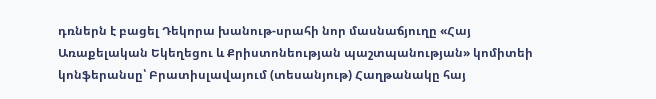դռներն է բացել Դեկորա խանութ-սրահի նոր մասնաճյուղը «Հայ Առաքելական Եկեղեցու և Քրիստոնեության պաշտպանության» կոմիտեի կոնֆերանսը՝ Բրատիսլավայում (տեսանյութ) Հաղթանակը հայ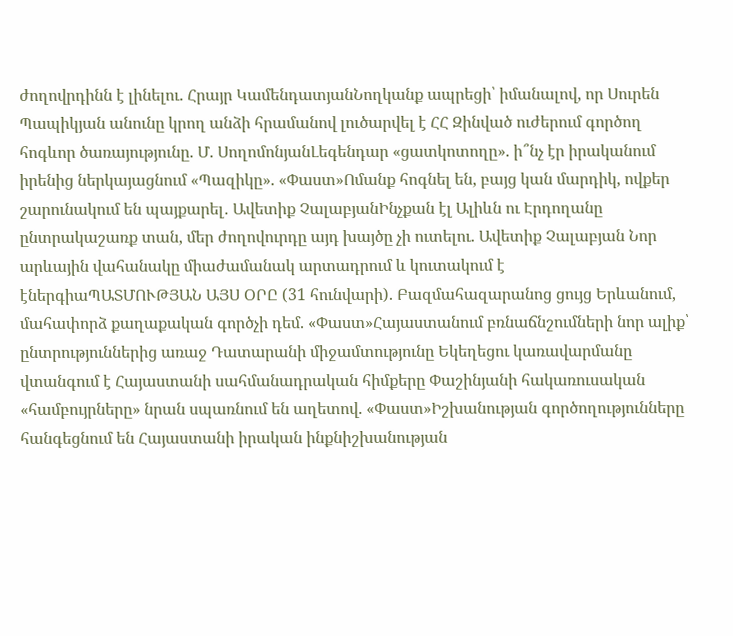ժողովրդինն է լինելու. Հրայր ԿամենդատյանՆողկանք ապրեցի՝ իմանալով, որ Սուրեն Պապիկյան անունը կրող անձի հրամանով լուծարվել է ՀՀ Զինված ուժերում գործող հոգևոր ծառայությունը. Մ. ՍողոմոնյանԼեգենդար «ցատկոտողը». ի՞նչ էր իրականում իրենից ներկայացնում «Պազիկը». «Փաստ»Ոմանք հոգնել են, բայց կան մարդիկ, ովքեր շարունակում են պայքարել․ Ավետիք ՉալաբյանԻնչքան էլ Ալիևն ու Էրդողանը ընտրակաշառք տան, մեր ժողովուրդը այդ խայծը չի ուտելու. Ավետիք Չալաբյան Նոր արևային վահանակը միաժամանակ արտադրում և կուտակում է էներգիաՊԱՏՄՈՒԹՅԱՆ ԱՅՍ ՕՐԸ (31 հունվարի). Բազմահազարանոց ցույց Երևանում, մահափորձ քաղաքական գործչի դեմ. «Փաստ»Հայաստանում բռնաճնշումների նոր ալիք՝ ընտրություններից առաջ Դատարանի միջամտությունը Եկեղեցու կառավարմանը վտանգում է Հայաստանի սահմանադրական հիմքերը Փաշինյանի հակառուսական «համբույրները» նրան սպառնում են աղետով. «Փաստ»Իշխանության գործողությունները հանգեցնում են Հայաստանի իրական ինքնիշխանության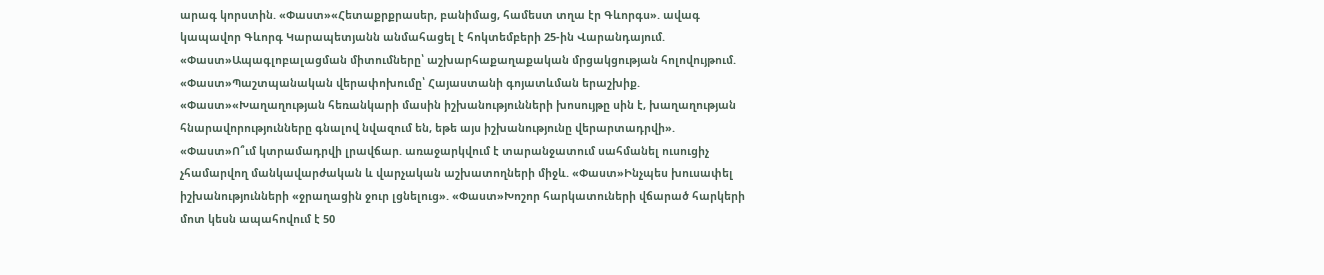արագ կորստին. «Փաստ»«Հետաքրքրասեր, բանիմաց, համեստ տղա էր Գևորգս». ավագ կապավոր Գևորգ Կարապետյանն անմահացել է հոկտեմբերի 25-ին Վարանդայում. «Փաստ»Ապագլոբալացման միտումները՝ աշխարհաքաղաքական մրցակցության հոլովույթում. «Փաստ»Պաշտպանական վերափոխումը՝ Հայաստանի գոյատևման երաշխիք. «Փաստ»«Խաղաղության հեռանկարի մասին իշխանությունների խոսույթը սին է, խաղաղության հնարավորությունները գնալով նվազում են, եթե այս իշխանությունը վերարտադրվի». «Փաստ»Ո՞ւմ կտրամադրվի լրավճար. առաջարկվում է տարանջատում սահմանել ուսուցիչ չհամարվող մանկավարժական և վարչական աշխատողների միջև. «Փաստ»Ինչպես խուսափել իշխանությունների «ջրաղացին ջուր լցնելուց». «Փաստ»Խոշոր հարկատուների վճարած հարկերի մոտ կեսն ապահովում է 50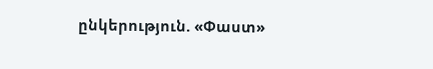ընկերություն. «Փաստ»